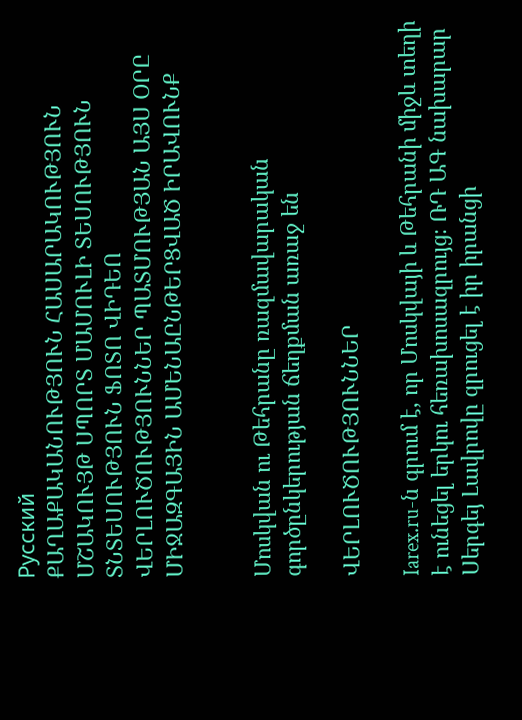Русский
ՔԱՂԱՔԱԿԱՆՈՒԹՅՈՒՆ ՀԱՍԱՐԱԿՈՒԹՅՈՒՆ ՄՇԱԿՈՒՅԹ ՍՊՈՐՏ ՄԱՄՈՒԼԻ ՏԵՍՈՒԹՅՈՒՆ ՏՆՏԵՍՈՒԹՅՈՒՆ ՖՈՏՈ ՎԻԴԵՈ ՎԵՐԼՈՒԾՈՒԹՅՈՒՆՆԵՐ ՊԱՏՄՈՒԹՅԱՆ ԱՅՍ ՕՐԸ ՄԻՋԱԶԳԱՅԻՆ ԱՄԵՆԱԸՆԹԵՐՑՎԱԾ ԻՐԱՎՈՒՆՔ


Մոսկվան ու Թեհրանը ռազմավարական գործընկերության ճեղքման առաջ են

ՎԵՐԼՈՒԾՈՒԹՅՈՒՆՆԵՐ

Iarex.ru-ն գրում է, որ Մոսկվայի և Թեհրանի միջև տեղի է ունեցել երկու հեռախոսազրույց։ ՌԴ ԱԳ նախարար Սերգեյ Լավրովը զրուցել է իր իրանցի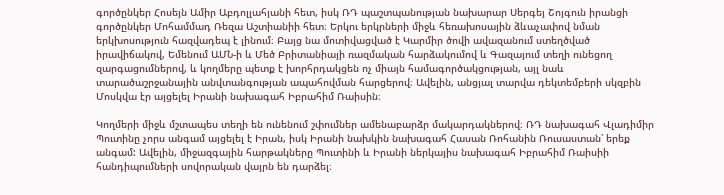գործընկեր Հոսեյն Ամիր Աբդոլլահյանի հետ, իսկ ՌԴ պաշտպանության նախարար Սերգեյ Շոյգուն իրանցի գործընկեր Մոհամմադ Ռեզա Աշտիանիի հետ։ Երկու երկրների միջև հեռախոսային ձևաչափով նման երկխոսություն հազվադեպ է լինում։ Բայց նա մոտիվացված է Կարմիր ծովի ավազանում ստեղծված իրավիճակով, Եմենում ԱՄՆ-ի և Մեծ Բրիտանիայի ռազմական հարձակումով և Գազայում տեղի ունեցող զարգացումներով, և կողմերը պետք է խորհրդակցեն ոչ միայն համագործակցության, այլ նաև տարածաշրջանային անվտանգության ապահովման հարցերով։ Ավելին, անցյալ տարվա դեկտեմբերի սկզբին Մոսկվա էր այցելել Իրանի նախագահ Իբրահիմ Ռաիսին։

Կողմերի միջև մշտապես տեղի են ունենում շփումներ ամենաբարձր մակարդակներով։ ՌԴ նախագահ Վլադիմիր Պուտինը չորս անգամ այցելել է Իրան, իսկ Իրանի նախկին նախագահ Հասան Ռոհանին Ռուսաստան՝ երեք անգամ: Ավելին, միջազգային հարթակները Պուտինի և Իրանի ներկայիս նախագահ Իբրահիմ Ռաիսիի հանդիպումների սովորական վայրն են դարձել։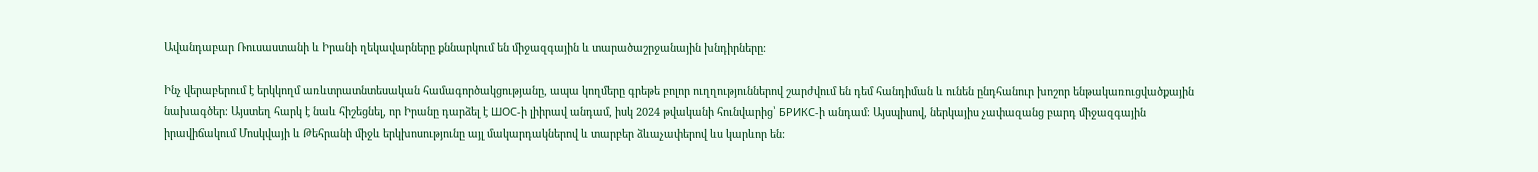Ավանդաբար Ռուսաստանի և Իրանի ղեկավարները քննարկում են միջազգային և տարածաշրջանային խնդիրները։

Ինչ վերաբերում է երկկողմ առևտրատնտեսական համագործակցությանը, ապա կողմերը գրեթե բոլոր ուղղություններով շարժվում են դեմ հանդիման և ունեն ընդհանուր խոշոր ենթակառուցվածքային նախագծեր։ Այստեղ հարկ է նաև հիշեցնել, որ Իրանը դարձել է ШОС-ի լիիրավ անդամ, իսկ 2024 թվականի հունվարից՝ БРИКС-ի անդամ։ Այսպիսով, ներկայիս չափազանց բարդ միջազգային իրավիճակում Մոսկվայի և Թեհրանի միջև երկխոսությունը այլ մակարդակներով և տարբեր ձևաչափերով ևս կարևոր են: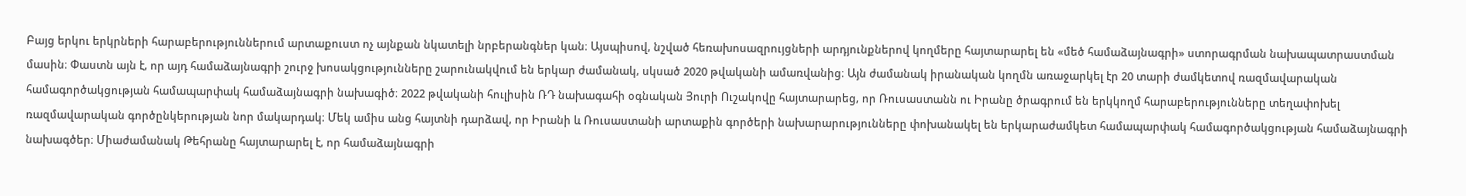Բայց երկու երկրների հարաբերություններում արտաքուստ ոչ այնքան նկատելի նրբերանգներ կան։ Այսպիսով, նշված հեռախոսազրույցների արդյունքներով կողմերը հայտարարել են «մեծ համաձայնագրի» ստորագրման նախապատրաստման մասին։ Փաստն այն է, որ այդ համաձայնագրի շուրջ խոսակցությունները շարունակվում են երկար ժամանակ, սկսած 2020 թվականի ամառվանից։ Այն ժամանակ իրանական կողմն առաջարկել էր 20 տարի ժամկետով ռազմավարական համագործակցության համապարփակ համաձայնագրի նախագիծ։ 2022 թվականի հուլիսին ՌԴ նախագահի օգնական Յուրի Ուշակովը հայտարարեց, որ Ռուսաստանն ու Իրանը ծրագրում են երկկողմ հարաբերությունները տեղափոխել ռազմավարական գործընկերության նոր մակարդակ։ Մեկ ամիս անց հայտնի դարձավ, որ Իրանի և Ռուսաստանի արտաքին գործերի նախարարությունները փոխանակել են երկարաժամկետ համապարփակ համագործակցության համաձայնագրի նախագծեր։ Միաժամանակ Թեհրանը հայտարարել է, որ համաձայնագրի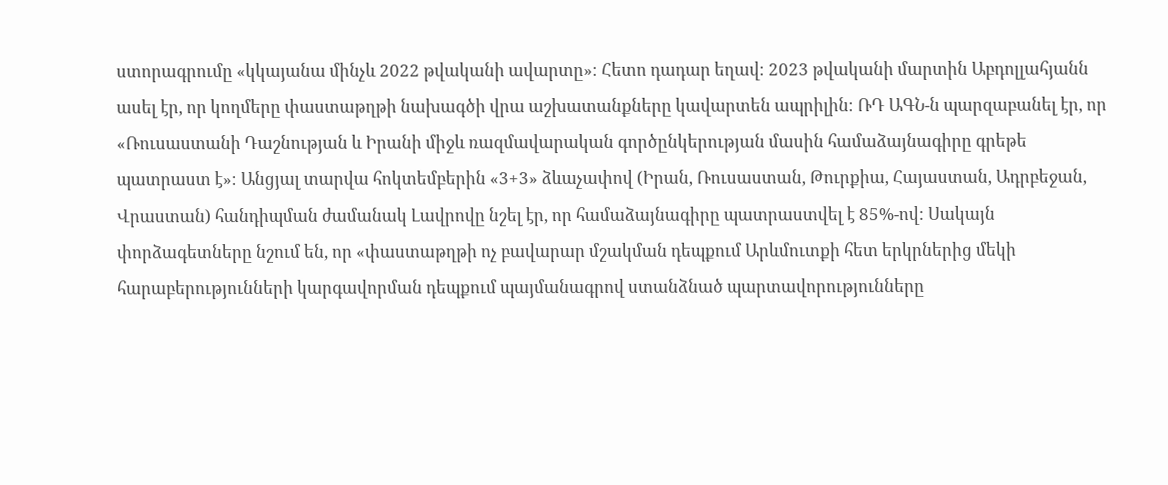ստորագրումը «կկայանա մինչև 2022 թվականի ավարտը»։ Հետո դադար եղավ։ 2023 թվականի մարտին Աբդոլլահյանն ասել էր, որ կողմերը փաստաթղթի նախագծի վրա աշխատանքները կավարտեն ապրիլին։ ՌԴ ԱԳՆ-ն պարզաբանել էր, որ «Ռուսաստանի Դաշնության և Իրանի միջև ռազմավարական գործընկերության մասին համաձայնագիրը գրեթե պատրաստ է»։ Անցյալ տարվա հոկտեմբերին «3+3» ձևաչափով (Իրան, Ռուսաստան, Թուրքիա, Հայաստան, Ադրբեջան, Վրաստան) հանդիպման ժամանակ Լավրովը նշել էր, որ համաձայնագիրը պատրաստվել է 85%-ով: Սակայն փորձագետները նշում են, որ «փաստաթղթի ոչ բավարար մշակման դեպքում Արևմուտքի հետ երկրներից մեկի հարաբերությունների կարգավորման դեպքում պայմանագրով ստանձնած պարտավորությունները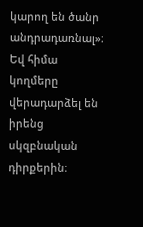կարող են ծանր անդրադառնալ»։ Եվ հիմա կողմերը վերադարձել են իրենց սկզբնական դիրքերին։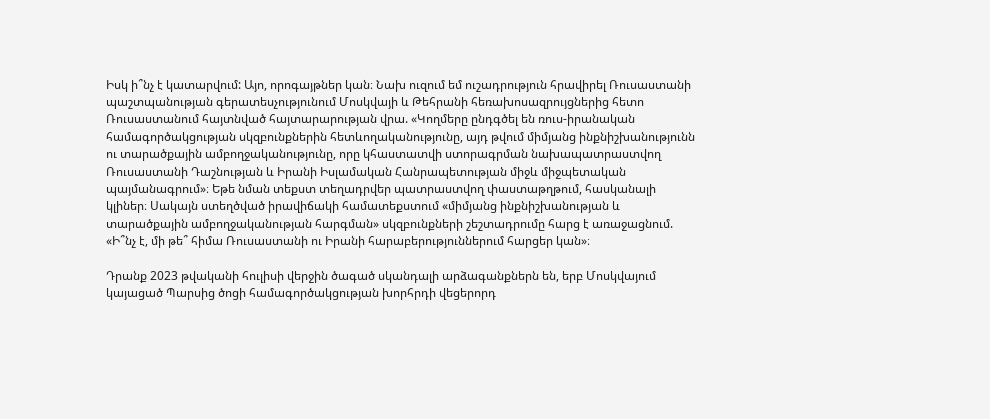Իսկ ի՞նչ է կատարվում: Այո, որոգայթներ կան։ Նախ ուզում եմ ուշադրություն հրավիրել Ռուսաստանի պաշտպանության գերատեսչությունում Մոսկվայի և Թեհրանի հեռախոսազրույցներից հետո Ռուսաստանում հայտնված հայտարարության վրա. «Կողմերը ընդգծել են ռուս-իրանական համագործակցության սկզբունքներին հետևողականությունը, այդ թվում միմյանց ինքնիշխանությունն ու տարածքային ամբողջականությունը, որը կհաստատվի ստորագրման նախապատրաստվող Ռուսաստանի Դաշնության և Իրանի Իսլամական Հանրապետության միջև միջպետական պայմանագրում»։ Եթե նման տեքստ տեղադրվեր պատրաստվող փաստաթղթում, հասկանալի կլիներ։ Սակայն ստեղծված իրավիճակի համատեքստում «միմյանց ինքնիշխանության և տարածքային ամբողջականության հարգման» սկզբունքների շեշտադրումը հարց է առաջացնում. «Ի՞նչ է, մի թե՞ հիմա Ռուսաստանի ու Իրանի հարաբերություններում հարցեր կան»։

Դրանք 2023 թվականի հուլիսի վերջին ծագած սկանդալի արձագանքներն են, երբ Մոսկվայում կայացած Պարսից ծոցի համագործակցության խորհրդի վեցերորդ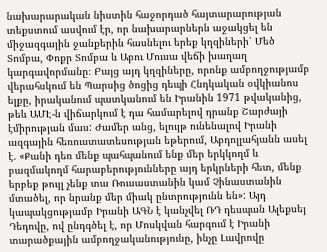նախարարական նիստին հաջորդած հայտարարության տեքստում ասվում էր, որ նախարարներն աջակցել են միջազգային ջանքերին հասնելու երեք կղզիների՝ Մեծ Տոմբա, Փոքր Տոմբա և Աբու Մուսա վեճի խաղաղ կարգավորմանը։ Բայց այդ կղզիները, որոնք ամբողջությամբ վերահսկում են Պարսից ծոցից դեպի Հնդկական օվկիանոս ելքը, իրականում պատկանում են Իրանին 1971 թվականից, թեև ԱՄԷ-ն վիճարկում է դա համարելով դրանք Շարժայի էմիրության մաս: Ժամեր անց, ելույթ ունենալով Իրանի ազգային հեռուստատեսության եթերում, Աբդոլլահյանն ասել է. «Քանի դեռ մենք պահպանում ենք մեր երկկողմ և բազմակողմ հարաբերությունները այդ երկրների հետ, մենք երբեք թույլ չենք տա Ռուսաստանին կամ Չինաստանին մտածել, որ նրանք մեր միակ ընտրությունն են»: Այդ կապակցությամբ Իրանի ԱԳՆ է կանչվել ՌԴ դեսպան Ալեքսեյ Դեդովը, ով ընդգծել է, որ Մոսկվան հարգում է Իրանի տարածքային ամբողջականությունը, ինչը Լավրովը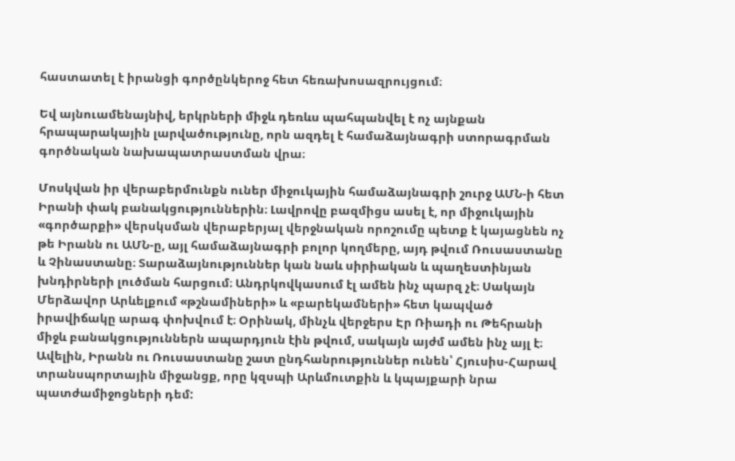հաստատել է իրանցի գործընկերոջ հետ հեռախոսազրույցում։

Եվ այնուամենայնիվ, երկրների միջև դեռևս պահպանվել է ոչ այնքան հրապարակային լարվածությունը, որն ազդել է համաձայնագրի ստորագրման գործնական նախապատրաստման վրա։

Մոսկվան իր վերաբերմունքն ուներ միջուկային համաձայնագրի շուրջ ԱՄՆ-ի հետ Իրանի փակ բանակցություններին։ Լավրովը բազմիցս ասել է, որ միջուկային «գործարքի» վերսկսման վերաբերյալ վերջնական որոշումը պետք է կայացնեն ոչ թե Իրանն ու ԱՄՆ-ը, այլ համաձայնագրի բոլոր կողմերը, այդ թվում Ռուսաստանը և Չինաստանը։ Տարաձայնություններ կան նաև սիրիական և պաղեստինյան խնդիրների լուծման հարցում։ Անդրկովկասում էլ ամեն ինչ պարզ չէ։ Սակայն Մերձավոր Արևելքում «թշնամիների» և «բարեկամների» հետ կապված իրավիճակը արագ փոխվում է։ Օրինակ, մինչև վերջերս Էր Ռիադի ու Թեհրանի միջև բանակցություններն ապարդյուն էին թվում, սակայն այժմ ամեն ինչ այլ է։ Ավելին, Իրանն ու Ռուսաստանը շատ ընդհանրություններ ունեն՝ Հյուսիս-Հարավ տրանսպորտային միջանցք, որը կզսպի Արևմուտքին և կպայքարի նրա պատժամիջոցների դեմ: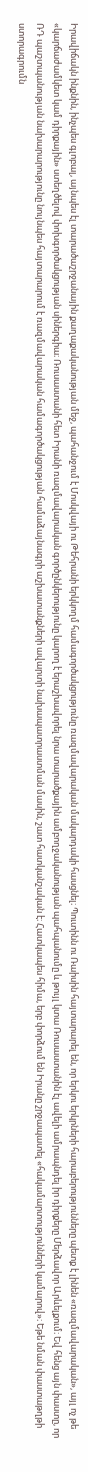Իրավիճակն ինքնին, ինչպես գլոբալ, այնպես էլ տարածաշրջանային քաղաքականության մեջ, պահանջում է Մոսկվայի ու Թեհրանի երկկողմ համագործակցությունը ռազմավարական մակարդակի հասցնել։ Պուտինն ու Ռաիսին հայտարարել են, որ երկու երկրների հարաբերությունները պետք է լինեն «ռազմավարական», այլ ոչ թե «կարճաժամկետ կամ դիրքային» ստեղծելով փոխգործակցության սիներգիա։ Ռուսաստանի հետ Իրանի ռազմավարական գործընկերությունը կարող է երաշխավորել նրա տարածքային ամբողջականության պահպանումը և թույլ կտա Ռուսաստանին էլ ավելի ամրապնդել իր դիրքերը Մերձավոր Արևելքում։ Եվ հենց այն փաստը, որ ՌԴ պաշտպանության նախարարությունը նույնպես հայտարարում է ռազմավարական համագործակցության համաձայնագրի աշխատանքների ավարտի նախապատրաստման մասին, շատ հատկանշական է։ Հատկապես հիմա, երբ փորձում են Իրանը շրջապատել «հակամարտությունների կամարով»։ Եթե նման փաստաթղթի ստորագրումն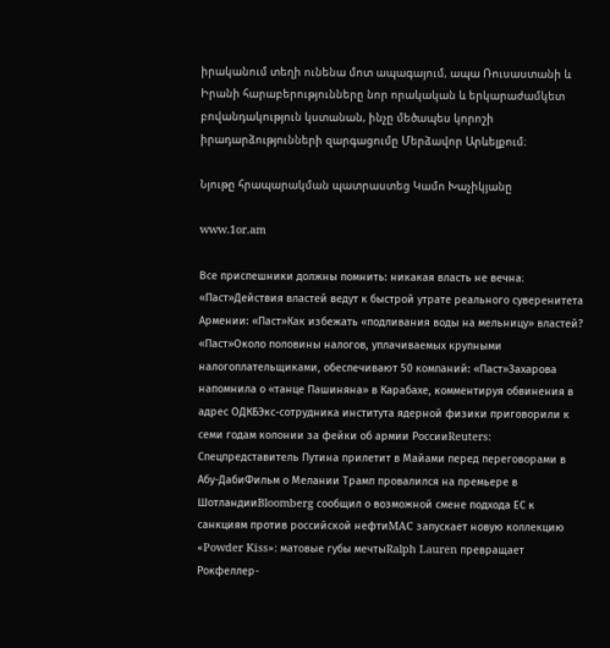իրականում տեղի ունենա մոտ ապագայում, ապա Ռուսաստանի և Իրանի հարաբերությունները նոր որակական և երկարաժամկետ բովանդակություն կստանան, ինչը մեծապես կորոշի իրադարձությունների զարգացումը Մերձավոր Արևելքում։

Նյութը հրապարակման պատրաստեց Կամո Խաչիկյանը

www.1or.am

Все приспешники должны помнить: никакая власть не вечна։ «Паст»Действия властей ведут к быстрой утрате реального суверенитета Армении: «Паст»Как избежать «подливания воды на мельницу» властей? «Паст»Около половины налогов, уплачиваемых крупными налогоплательщиками, обеспечивают 50 компаний: «Паст»Захарова напомнила о «танце Пашиняна» в Карабахе, комментируя обвинения в адрес ОДКБЭкс-сотрудника института ядерной физики приговорили к семи годам колонии за фейки об армии РоссииReuters: Спецпредставитель Путина прилетит в Майами перед переговорами в Абу-ДабиФильм о Мелании Трамп провалился на премьере в ШотландииBloomberg сообщил о возможной смене подхода ЕС к санкциям против российской нефтиMAC запускает новую коллекцию «Powder Kiss»: матовые губы мечтыRalph Lauren превращает Рокфеллер-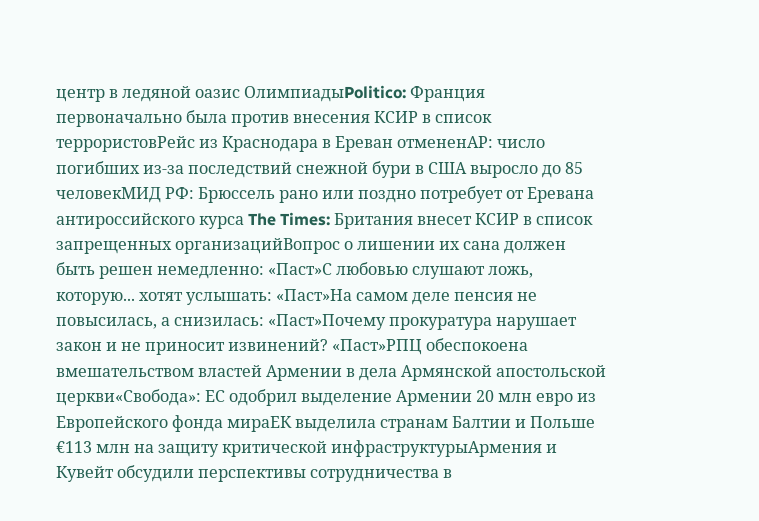центр в ледяной оазис ОлимпиадыPolitico: Франция первоначально была против внесения КСИР в список террористовРейс из Краснодара в Ереван отмененAP: число погибших из-за последствий снежной бури в США выросло до 85 человекМИД РФ: Брюссель рано или поздно потребует от Еревана антироссийского курса The Times: Британия внесет КСИР в список запрещенных организацийВопрос о лишении их сана должен быть решен немедленно: «Паст»С любовью слушают ложь, которую... хотят услышать: «Паст»На самом деле пенсия не повысилась, а снизилась: «Паст»Почему прокуратура нарушает закон и не приносит извинений? «Паст»РПЦ обеспокоена вмешательством властей Армении в дела Армянской апостольской церкви«Свобода»: ЕС одобрил выделение Армении 20 млн евро из Европейского фонда мираЕК выделила странам Балтии и Польше €113 млн на защиту критической инфраструктурыАрмения и Кувейт обсудили перспективы сотрудничества в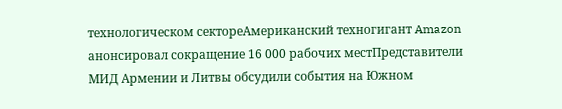технологическом сектореАмериканский техногигант Amazon анонсировал сокращение 16 000 рабочих местПредставители МИД Армении и Литвы обсудили события на Южном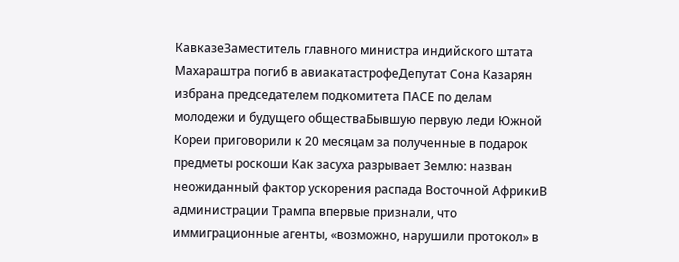КавказеЗаместитель главного министра индийского штата Махараштра погиб в авиакатастрофеДепутат Сона Казарян избрана председателем подкомитета ПАСЕ по делам молодежи и будущего обществаБывшую первую леди Южной Кореи приговорили к 20 месяцам за полученные в подарок предметы роскоши Как засуха разрывает Землю: назван неожиданный фактор ускорения распада Восточной АфрикиВ администрации Трампа впервые признали, что иммиграционные агенты, «возможно, нарушили протокол» в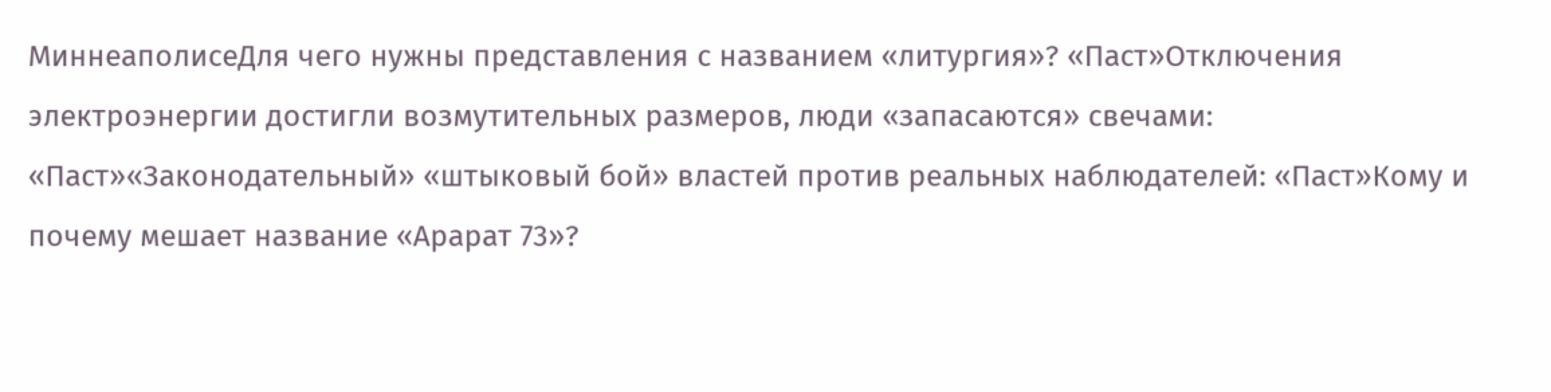МиннеаполисеДля чего нужны представления с названием «литургия»? «Паст»Отключения электроэнергии достигли возмутительных размеров, люди «запасаются» свечами: «Паст»«Законодательный» «штыковый бой» властей против реальных наблюдателей: «Паст»Кому и почему мешает название «Арарат 73»?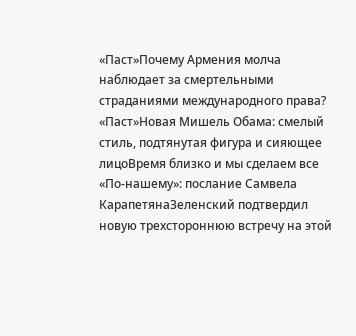«Паст»Почему Армения молча наблюдает за смертельными страданиями международного права? «Паст»Новая Мишель Обама: смелый стиль, подтянутая фигура и сияющее лицоВремя близко и мы сделаем все «По-нашему»: послание Самвела КарапетянаЗеленский подтвердил новую трехстороннюю встречу на этой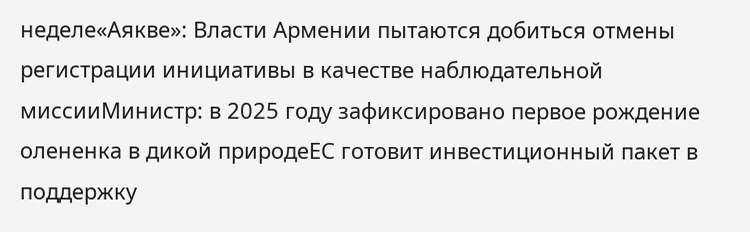неделе«Аякве»: Власти Армении пытаются добиться отмены регистрации инициативы в качестве наблюдательной миссииМинистр: в 2025 году зафиксировано первое рождение олененка в дикой природеЕС готовит инвестиционный пакет в поддержку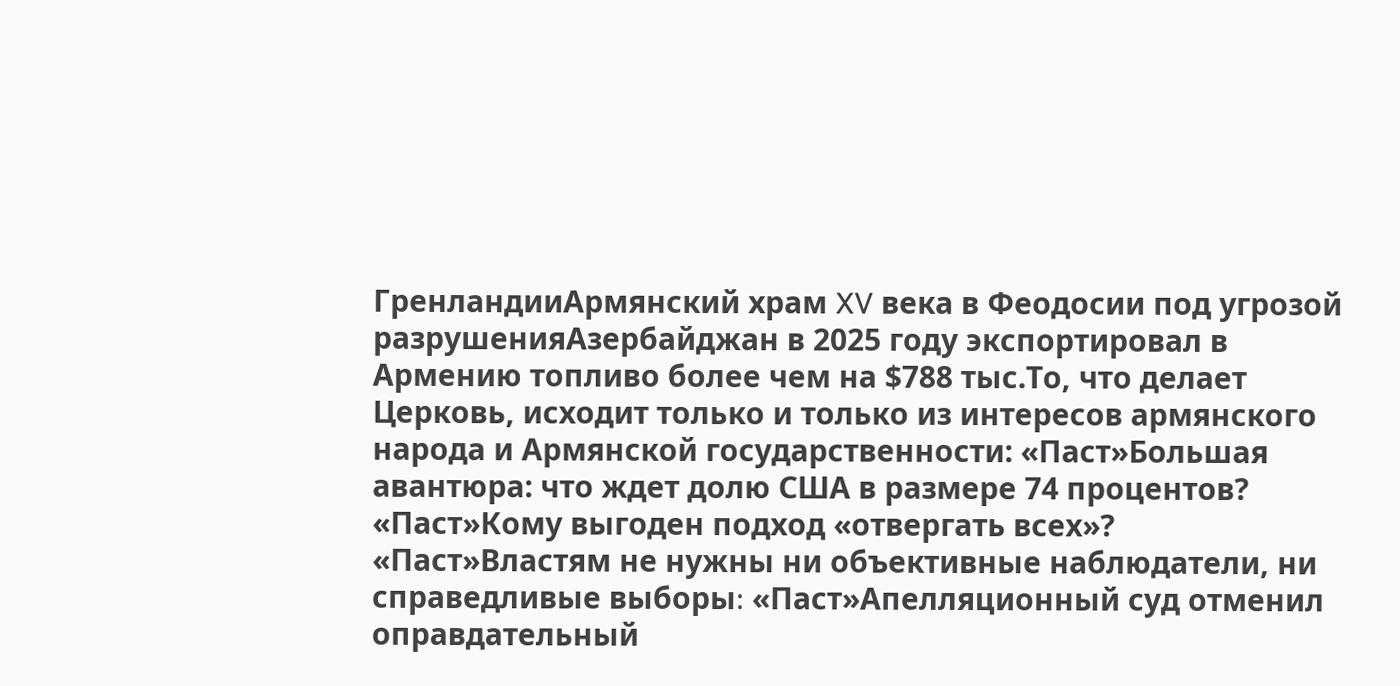ГренландииАрмянский храм XV века в Феодосии под угрозой разрушенияАзербайджан в 2025 году экспортировал в Армению топливо более чем на $788 тыс.То, что делает Церковь, исходит только и только из интересов армянского народа и Армянской государственности: «Паст»Большая авантюра: что ждет долю США в размере 74 процентов? «Паст»Кому выгоден подход «отвергать всех»? «Паст»Властям не нужны ни объективные наблюдатели, ни справедливые выборы։ «Паст»Апелляционный суд отменил оправдательный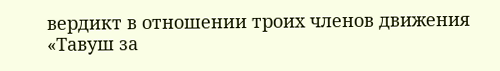вердикт в отношении троих членов движения «Тавуш за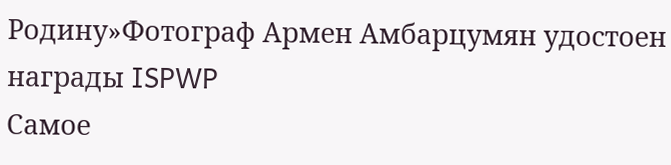Родину»Фотограф Армен Амбарцумян удостоен награды ISPWP
Самое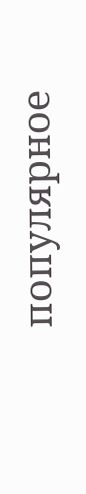популярное